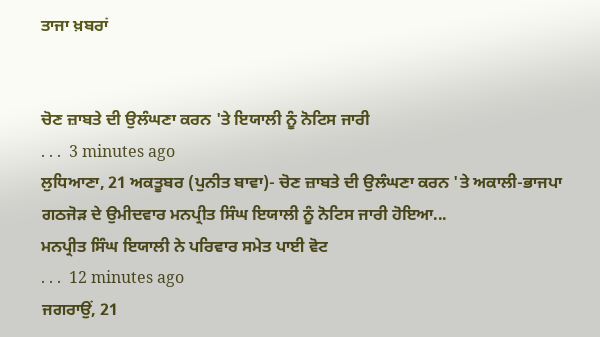ਤਾਜਾ ਖ਼ਬਰਾਂ


ਚੋਣ ਜ਼ਾਬਤੇ ਦੀ ਉਲੰਘਣਾ ਕਰਨ 'ਤੇ ਇਯਾਲੀ ਨੂੰ ਨੋਟਿਸ ਜਾਰੀ
. . .  3 minutes ago
ਲੁਧਿਆਣਾ, 21 ਅਕਤੂਬਰ (ਪੁਨੀਤ ਬਾਵਾ)- ਚੋਣ ਜ਼ਾਬਤੇ ਦੀ ਉਲੰਘਣਾ ਕਰਨ 'ਤੇ ਅਕਾਲੀ-ਭਾਜਪਾ ਗਠਜੋੜ ਦੇ ਉਮੀਦਵਾਰ ਮਨਪ੍ਰੀਤ ਸਿੰਘ ਇਯਾਲੀ ਨੂੰ ਨੋਟਿਸ ਜਾਰੀ ਹੋਇਆ...
ਮਨਪ੍ਰੀਤ ਸਿੰਘ ਇਯਾਲੀ ਨੇ ਪਰਿਵਾਰ ਸਮੇਤ ਪਾਈ ਵੋਟ
. . .  12 minutes ago
ਜਗਰਾਉਂ, 21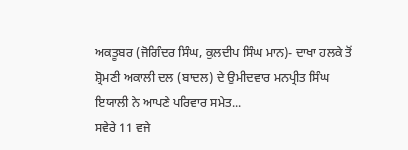ਅਕਤੂਬਰ (ਜੋਗਿੰਦਰ ਸਿੰਘ, ਕੁਲਦੀਪ ਸਿੰਘ ਮਾਨ)- ਦਾਖਾ ਹਲਕੇ ਤੋਂ ਸ਼੍ਰੋਮਣੀ ਅਕਾਲੀ ਦਲ (ਬਾਦਲ) ਦੇ ਉਮੀਦਵਾਰ ਮਨਪ੍ਰੀਤ ਸਿੰਘ ਇਯਾਲੀ ਨੇ ਆਪਣੇ ਪਰਿਵਾਰ ਸਮੇਤ...
ਸਵੇਰੇ 11 ਵਜੇ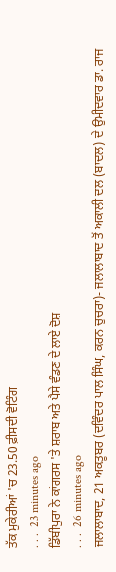ਤੱਕ ਮੁਕੇਰੀਆਂ 'ਚ 23.50 ਫ਼ੀਸਦੀ ਵੋਟਿੰਗ
. . .  23 minutes ago
ਡਿੱਬੀਪੁਰਾ ਨੇ ਕਾਂਗਰਸ 'ਤੇ ਸ਼ਰਾਬ ਅਤੇ ਪੈਸੇ ਵੰਡਣ ਦੇ ਲਾਏ ਦੋਸ਼
. . .  26 minutes ago
ਜਲਾਲਾਬਾਦ, 21 ਅਕਤੂਬਰ (ਦਵਿੰਦਰ ਪਾਲ ਸਿੰਘ, ਕਰਨ ਚੁਚਰਾ)- ਜਲਾਲਾਬਾਦ ਤੋਂ ਅਕਾਲੀ ਦਲ (ਬਾਦਲ) ਦੇ ਉਮੀਦਵਾਰ ਡਾ. ਰਾਜ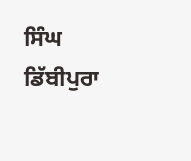ਸਿੰਘ ਡਿੱਬੀਪੁਰਾ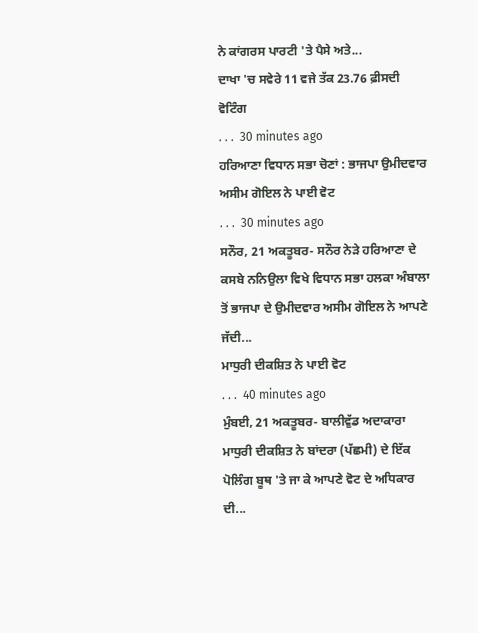ਨੇ ਕਾਂਗਰਸ ਪਾਰਟੀ 'ਤੇ ਪੈਸੇ ਅਤੇ...
ਦਾਖਾ 'ਚ ਸਵੇਰੇ 11 ਵਜੇ ਤੱਕ 23.76 ਫ਼ੀਸਦੀ ਵੋਟਿੰਗ
. . .  30 minutes ago
ਹਰਿਆਣਾ ਵਿਧਾਨ ਸਭਾ ਚੋਣਾਂ : ਭਾਜਪਾ ਉਮੀਦਵਾਰ ਅਸੀਮ ਗੋਇਲ ਨੇ ਪਾਈ ਵੋਟ
. . .  30 minutes ago
ਸਨੌਰ, 21 ਅਕਤੂਬਰ- ਸਨੌਰ ਨੇੜੇ ਹਰਿਆਣਾ ਦੇ ਕਸਬੇ ਨਨਿਉਲਾ ਵਿਖੇ ਵਿਧਾਨ ਸਭਾ ਹਲਕਾ ਅੰਬਾਲਾ ਤੋਂ ਭਾਜਪਾ ਦੇ ਉਮੀਦਵਾਰ ਅਸੀਮ ਗੋਇਲ ਨੇ ਆਪਣੇ ਜੱਦੀ...
ਮਾਧੁਰੀ ਦੀਕਸ਼ਿਤ ਨੇ ਪਾਈ ਵੋਟ
. . .  40 minutes ago
ਮੁੰਬਈ, 21 ਅਕਤੂਬਰ- ਬਾਲੀਵੁੱਡ ਅਦਾਕਾਰਾ ਮਾਧੁਰੀ ਦੀਕਸ਼ਿਤ ਨੇ ਬਾਂਦਰਾ (ਪੱਛਮੀ) ਦੇ ਇੱਕ ਪੋਲਿੰਗ ਬੂਥ 'ਤੇ ਜਾ ਕੇ ਆਪਣੇ ਵੋਟ ਦੇ ਅਧਿਕਾਰ ਦੀ...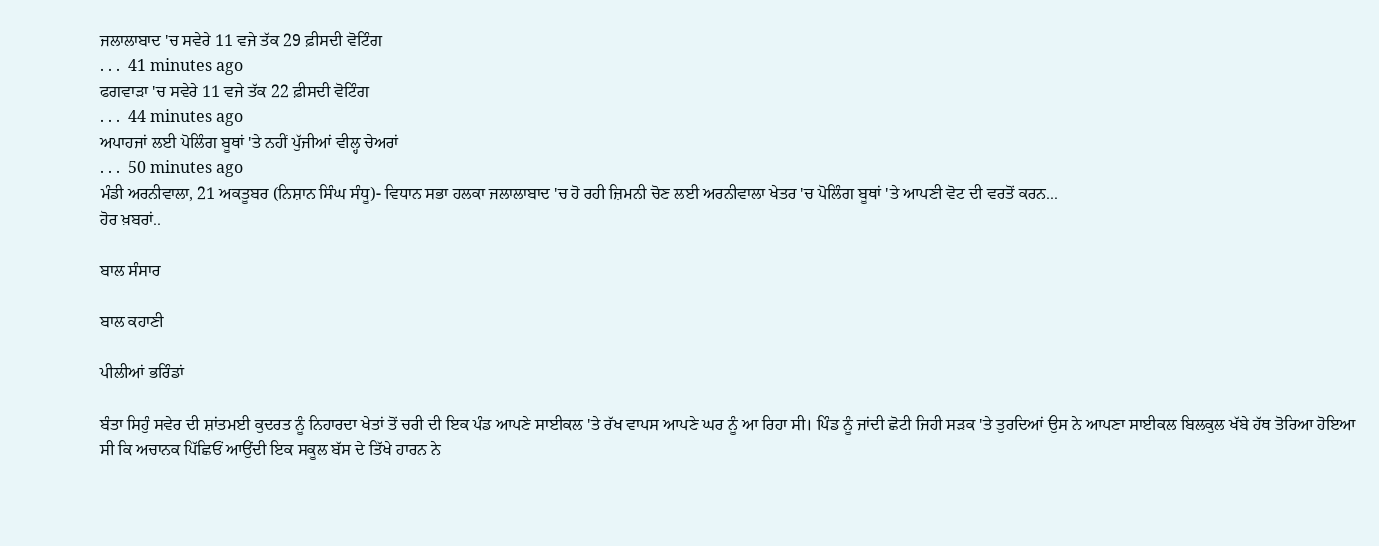ਜਲਾਲਾਬਾਦ 'ਚ ਸਵੇਰੇ 11 ਵਜੇ ਤੱਕ 29 ਫ਼ੀਸਦੀ ਵੋਟਿੰਗ
. . .  41 minutes ago
ਫਗਵਾੜਾ 'ਚ ਸਵੇਰੇ 11 ਵਜੇ ਤੱਕ 22 ਫ਼ੀਸਦੀ ਵੋਟਿੰਗ
. . .  44 minutes ago
ਅਪਾਹਜਾਂ ਲਈ ਪੋਲਿੰਗ ਬੂਥਾਂ 'ਤੇ ਨਹੀਂ ਪੁੱਜੀਆਂ ਵੀਲ੍ਹ ਚੇਅਰਾਂ
. . .  50 minutes ago
ਮੰਡੀ ਅਰਨੀਵਾਲਾ, 21 ਅਕਤੂਬਰ (ਨਿਸ਼ਾਨ ਸਿੰਘ ਸੰਧੂ)- ਵਿਧਾਨ ਸਭਾ ਹਲਕਾ ਜਲਾਲਾਬਾਦ 'ਚ ਹੋ ਰਹੀ ਜ਼ਿਮਨੀ ਚੋਣ ਲਈ ਅਰਨੀਵਾਲਾ ਖੇਤਰ 'ਚ ਪੋਲਿੰਗ ਬੂਥਾਂ 'ਤੇ ਆਪਣੀ ਵੋਟ ਦੀ ਵਰਤੋਂ ਕਰਨ...
ਹੋਰ ਖ਼ਬਰਾਂ..

ਬਾਲ ਸੰਸਾਰ

ਬਾਲ ਕਹਾਣੀ

ਪੀਲੀਆਂ ਭਰਿੰਡਾਂ

ਬੰਤਾ ਸਿਹੁੰ ਸਵੇਰ ਦੀ ਸ਼ਾਂਤਮਈ ਕੁਦਰਤ ਨੂੰ ਨਿਹਾਰਦਾ ਖੇਤਾਂ ਤੋਂ ਚਰੀ ਦੀ ਇਕ ਪੰਡ ਆਪਣੇ ਸਾਈਕਲ 'ਤੇ ਰੱਖ ਵਾਪਸ ਆਪਣੇ ਘਰ ਨੂੰ ਆ ਰਿਹਾ ਸੀ। ਪਿੰਡ ਨੂੰ ਜਾਂਦੀ ਛੋਟੀ ਜਿਹੀ ਸੜਕ 'ਤੇ ਤੁਰਦਿਆਂ ਉਸ ਨੇ ਆਪਣਾ ਸਾਈਕਲ ਬਿਲਕੁਲ ਖੱਬੇ ਹੱਥ ਤੋਰਿਆ ਹੋਇਆ ਸੀ ਕਿ ਅਚਾਨਕ ਪਿੱਛਿਓਂ ਆਉਂਦੀ ਇਕ ਸਕੂਲ ਬੱਸ ਦੇ ਤਿੱਖੇ ਹਾਰਨ ਨੇ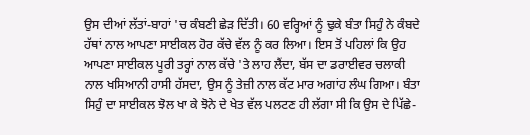ਉਸ ਦੀਆਂ ਲੱਤਾਂ-ਬਾਹਾਂ 'ਚ ਕੰਬਣੀ ਛੇੜ ਦਿੱਤੀ। 60 ਵਰ੍ਹਿਆਂ ਨੂੰ ਢੁਕੇ ਬੰਤਾ ਸਿਹੁੰ ਨੇ ਕੰਬਦੇ ਹੱਥਾਂ ਨਾਲ ਆਪਣਾ ਸਾਈਕਲ ਹੋਰ ਕੱਚੇ ਵੱਲ ਨੂੰ ਕਰ ਲਿਆ। ਇਸ ਤੋਂ ਪਹਿਲਾਂ ਕਿ ਉਹ ਆਪਣਾ ਸਾਈਕਲ ਪੂਰੀ ਤਰ੍ਹਾਂ ਨਾਲ ਕੱਚੇ 'ਤੇ ਲਾਹ ਲੈਂਦਾ, ਬੱਸ ਦਾ ਡਰਾਈਵਰ ਚਲਾਕੀ ਨਾਲ ਖਸਿਆਨੀ ਹਾਸੀ ਹੱਸਦਾ, ਉਸ ਨੂੰ ਤੇਜ਼ੀ ਨਾਲ ਕੱਟ ਮਾਰ ਅਗਾਂਹ ਲੰਘ ਗਿਆ। ਬੰਤਾ ਸਿਹੁੰ ਦਾ ਸਾਈਕਲ ਝੋਲ ਖਾ ਕੇ ਝੋਨੇ ਦੇ ਖੇਤ ਵੱਲ ਪਲਟਣ ਹੀ ਲੱਗਾ ਸੀ ਕਿ ਉਸ ਦੇ ਪਿੱਛੇ-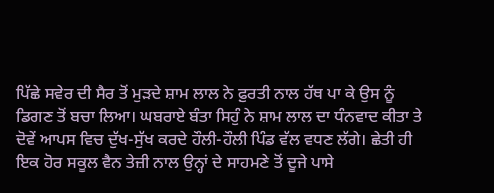ਪਿੱਛੇ ਸਵੇਰ ਦੀ ਸੈਰ ਤੋਂ ਮੁੜਦੇ ਸ਼ਾਮ ਲਾਲ ਨੇ ਫ਼ੁਰਤੀ ਨਾਲ ਹੱਥ ਪਾ ਕੇ ਉਸ ਨੂੰ ਡਿਗਣ ਤੋਂ ਬਚਾ ਲਿਆ। ਘਬਰਾਏ ਬੰਤਾ ਸਿਹੁੰ ਨੇ ਸ਼ਾਮ ਲਾਲ ਦਾ ਧੰਨਵਾਦ ਕੀਤਾ ਤੇ ਦੋਵੇਂ ਆਪਸ ਵਿਚ ਦੁੱਖ-ਸੁੱਖ ਕਰਦੇ ਹੌਲੀ-ਹੌਲੀ ਪਿੰਡ ਵੱਲ ਵਧਣ ਲੱਗੇ। ਛੇਤੀ ਹੀ ਇਕ ਹੋਰ ਸਕੂਲ ਵੈਨ ਤੇਜ਼ੀ ਨਾਲ ਉਨ੍ਹਾਂ ਦੇ ਸਾਹਮਣੇ ਤੋਂ ਦੂਜੇ ਪਾਸੇ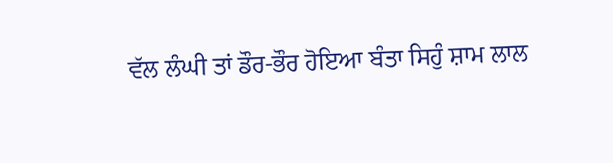ਵੱਲ ਲੰਘੀ ਤਾਂ ਡੌਰ-ਭੌਰ ਹੋਇਆ ਬੰਤਾ ਸਿਹੁੰ ਸ਼ਾਮ ਲਾਲ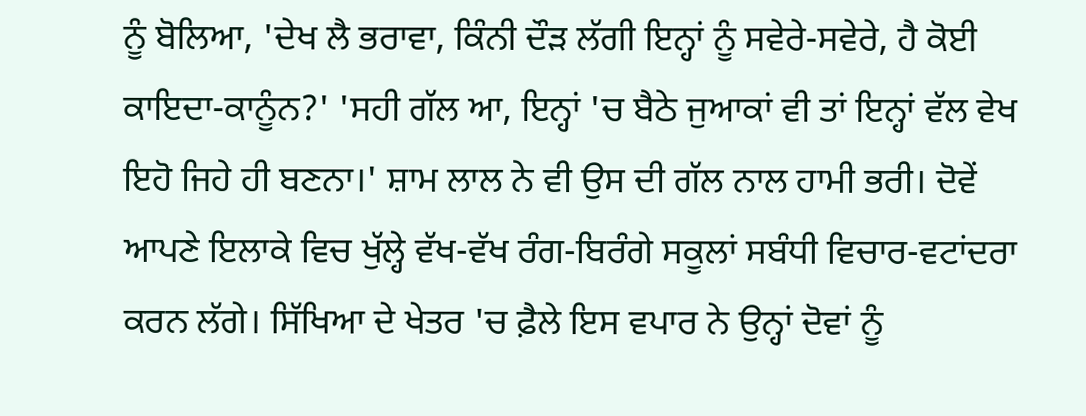ਨੂੰ ਬੋਲਿਆ, 'ਦੇਖ ਲੈ ਭਰਾਵਾ, ਕਿੰਨੀ ਦੌੜ ਲੱਗੀ ਇਨ੍ਹਾਂ ਨੂੰ ਸਵੇਰੇ-ਸਵੇਰੇ, ਹੈ ਕੋਈ ਕਾਇਦਾ-ਕਾਨੂੰਨ?' 'ਸਹੀ ਗੱਲ ਆ, ਇਨ੍ਹਾਂ 'ਚ ਬੈਠੇ ਜੁਆਕਾਂ ਵੀ ਤਾਂ ਇਨ੍ਹਾਂ ਵੱਲ ਵੇਖ ਇਹੋ ਜਿਹੇ ਹੀ ਬਣਨਾ।' ਸ਼ਾਮ ਲਾਲ ਨੇ ਵੀ ਉਸ ਦੀ ਗੱਲ ਨਾਲ ਹਾਮੀ ਭਰੀ। ਦੋਵੇਂ ਆਪਣੇ ਇਲਾਕੇ ਵਿਚ ਖੁੱਲ੍ਹੇ ਵੱਖ-ਵੱਖ ਰੰਗ-ਬਿਰੰਗੇ ਸਕੂਲਾਂ ਸਬੰਧੀ ਵਿਚਾਰ-ਵਟਾਂਦਰਾ ਕਰਨ ਲੱਗੇ। ਸਿੱਖਿਆ ਦੇ ਖੇਤਰ 'ਚ ਫ਼ੈਲੇ ਇਸ ਵਪਾਰ ਨੇ ਉਨ੍ਹਾਂ ਦੋਵਾਂ ਨੂੰ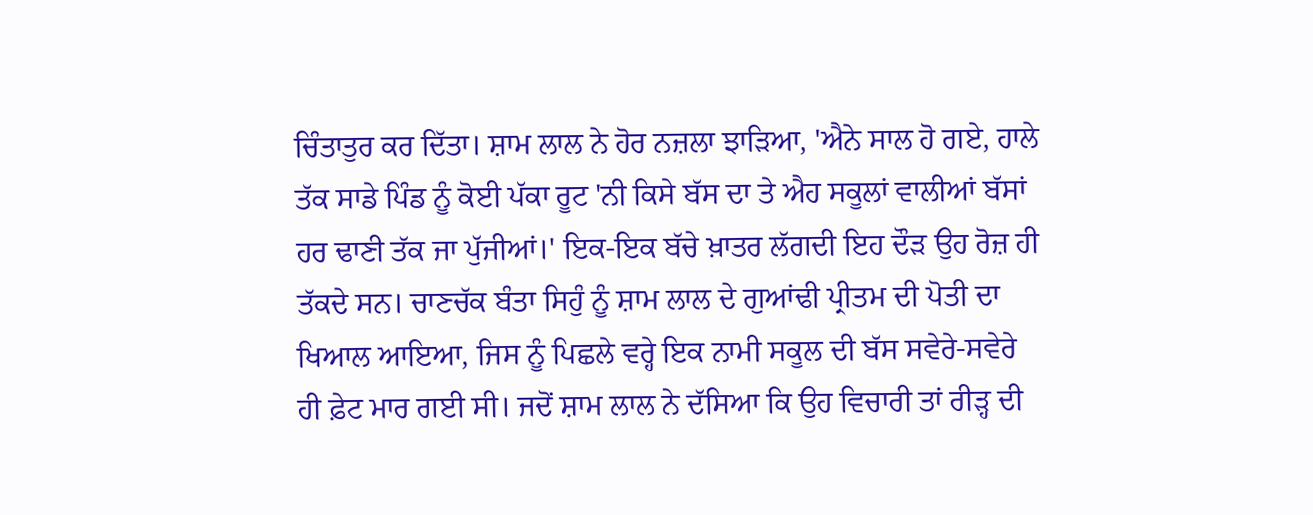ਚਿੰਤਾਤੁਰ ਕਰ ਦਿੱਤਾ। ਸ਼ਾਮ ਲਾਲ ਨੇ ਹੋਰ ਨਜ਼ਲਾ ਝਾੜਿਆ, 'ਐਨੇ ਸਾਲ ਹੋ ਗਏ, ਹਾਲੇ ਤੱਕ ਸਾਡੇ ਪਿੰਡ ਨੂੰ ਕੋਈ ਪੱਕਾ ਰੂਟ 'ਨੀ ਕਿਸੇ ਬੱਸ ਦਾ ਤੇ ਐਹ ਸਕੂਲਾਂ ਵਾਲੀਆਂ ਬੱਸਾਂ ਹਰ ਢਾਣੀ ਤੱਕ ਜਾ ਪੁੱਜੀਆਂ।' ਇਕ-ਇਕ ਬੱਚੇ ਖ਼ਾਤਰ ਲੱਗਦੀ ਇਹ ਦੌੜ ਉਹ ਰੋਜ਼ ਹੀ ਤੱਕਦੇ ਸਨ। ਚਾਣਚੱਕ ਬੰਤਾ ਸਿਹੁੰ ਨੂੰ ਸ਼ਾਮ ਲਾਲ ਦੇ ਗੁਆਂਢੀ ਪ੍ਰੀਤਮ ਦੀ ਪੋਤੀ ਦਾ ਖਿਆਲ ਆਇਆ, ਜਿਸ ਨੂੰ ਪਿਛਲੇ ਵਰ੍ਹੇ ਇਕ ਨਾਮੀ ਸਕੂਲ ਦੀ ਬੱਸ ਸਵੇਰੇ-ਸਵੇਰੇ ਹੀ ਫ਼ੇਟ ਮਾਰ ਗਈ ਸੀ। ਜਦੋਂ ਸ਼ਾਮ ਲਾਲ ਨੇ ਦੱਸਿਆ ਕਿ ਉਹ ਵਿਚਾਰੀ ਤਾਂ ਰੀੜ੍ਹ ਦੀ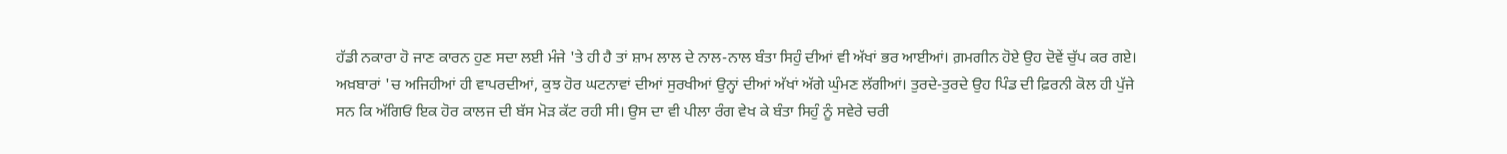ਹੱਡੀ ਨਕਾਰਾ ਹੋ ਜਾਣ ਕਾਰਨ ਹੁਣ ਸਦਾ ਲਈ ਮੰਜੇ 'ਤੇ ਹੀ ਹੈ ਤਾਂ ਸ਼ਾਮ ਲਾਲ ਦੇ ਨਾਲ-ਨਾਲ ਬੰਤਾ ਸਿਹੁੰ ਦੀਆਂ ਵੀ ਅੱਖਾਂ ਭਰ ਆਈਆਂ। ਗ਼ਮਗੀਨ ਹੋਏ ਉਹ ਦੋਵੇਂ ਚੁੱਪ ਕਰ ਗਏ। ਅਖ਼ਬਾਰਾਂ 'ਚ ਅਜਿਹੀਆਂ ਹੀ ਵਾਪਰਦੀਆਂ, ਕੁਝ ਹੋਰ ਘਟਨਾਵਾਂ ਦੀਆਂ ਸੁਰਖੀਆਂ ਉਨ੍ਹਾਂ ਦੀਆਂ ਅੱਖਾਂ ਅੱਗੇ ਘੁੰਮਣ ਲੱਗੀਆਂ। ਤੁਰਦੇ-ਤੁਰਦੇ ਉਹ ਪਿੰਡ ਦੀ ਫ਼ਿਰਨੀ ਕੋਲ ਹੀ ਪੁੱਜੇ ਸਨ ਕਿ ਅੱਗਿਓਂ ਇਕ ਹੋਰ ਕਾਲਜ ਦੀ ਬੱਸ ਮੋੜ ਕੱਟ ਰਹੀ ਸੀ। ਉਸ ਦਾ ਵੀ ਪੀਲਾ ਰੰਗ ਵੇਖ ਕੇ ਬੰਤਾ ਸਿਹੁੰ ਨੂੰ ਸਵੇਰੇ ਚਰੀ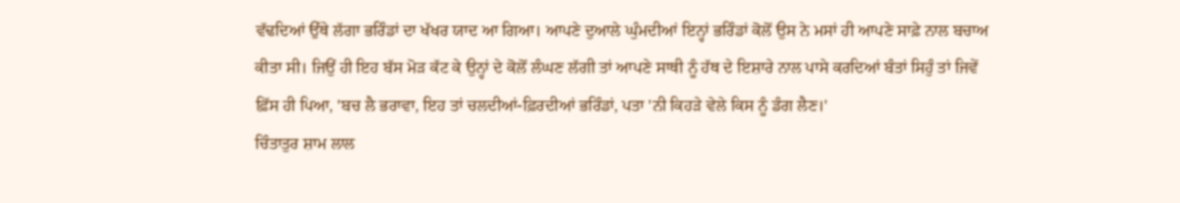ਵੱਢਦਿਆਂ ਉੱਥੇ ਲੱਗਾ ਭਰਿੰਡਾਂ ਦਾ ਖੱਖਰ ਯਾਦ ਆ ਗਿਆ। ਆਪਣੇ ਦੁਆਲੇ ਘੁੰਮਦੀਆਂ ਇਨ੍ਹਾਂ ਭਰਿੰਡਾਂ ਕੋਲੋਂ ਉਸ ਨੇ ਮਸਾਂ ਹੀ ਆਪਣੇ ਸਾਫ਼ੇ ਨਾਲ ਬਚਾਅ ਕੀਤਾ ਸੀ। ਜਿਉਂ ਹੀ ਇਹ ਬੱਸ ਮੋੜ ਕੱਟ ਕੇ ਉਨ੍ਹਾਂ ਦੇ ਕੋਲੋਂ ਲੰਘਣ ਲੱਗੀ ਤਾਂ ਆਪਣੇ ਸਾਥੀ ਨੂੰ ਹੱਥ ਦੇ ਇਸ਼ਾਰੇ ਨਾਲ ਪਾਸੇ ਕਰਦਿਆਂ ਬੰਤਾਂ ਸਿਹੁੰ ਤਾਂ ਜਿਵੇਂ ਫ਼ਿੱਸ ਹੀ ਪਿਆ, 'ਬਚ ਲੈ ਭਰਾਵਾ, ਇਹ ਤਾਂ ਚਲਦੀਆਂ-ਫ਼ਿਰਦੀਆਂ ਭਰਿੰਡਾਂ, ਪਤਾ 'ਨੀ ਕਿਹੜੇ ਵੇਲੇ ਕਿਸ ਨੂੰ ਡੰਗ ਲੈਣ।'
ਚਿੰਤਾਤੁਰ ਸ਼ਾਮ ਲਾਲ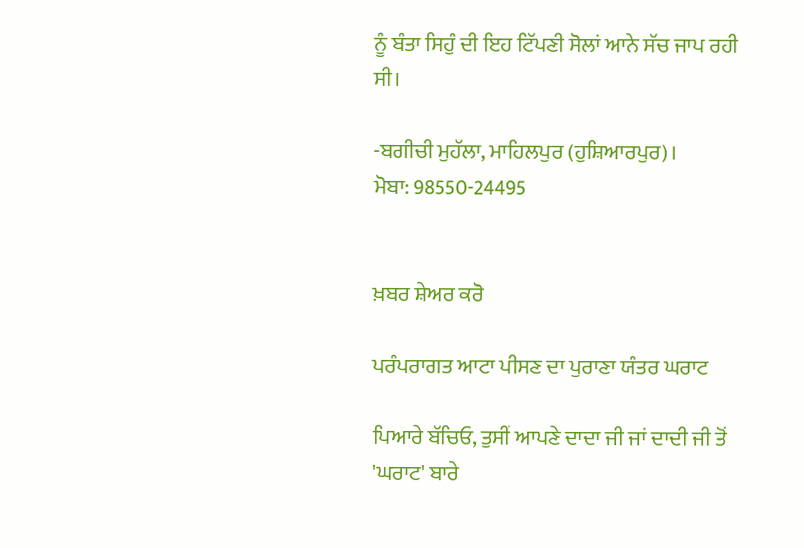ਨੂੰ ਬੰਤਾ ਸਿਹੁੰ ਦੀ ਇਹ ਟਿੱਪਣੀ ਸੋਲਾਂ ਆਨੇ ਸੱਚ ਜਾਪ ਰਹੀ ਸੀ।

-ਬਗੀਚੀ ਮੁਹੱਲਾ, ਮਾਹਿਲਪੁਰ (ਹੁਸ਼ਿਆਰਪੁਰ)।
ਮੋਬਾ: 98550-24495


ਖ਼ਬਰ ਸ਼ੇਅਰ ਕਰੋ

ਪਰੰਪਰਾਗਤ ਆਟਾ ਪੀਸਣ ਦਾ ਪੁਰਾਣਾ ਯੰਤਰ ਘਰਾਟ

ਪਿਆਰੇ ਬੱਚਿਓ, ਤੁਸੀਂ ਆਪਣੇ ਦਾਦਾ ਜੀ ਜਾਂ ਦਾਦੀ ਜੀ ਤੋਂ 'ਘਰਾਟ' ਬਾਰੇ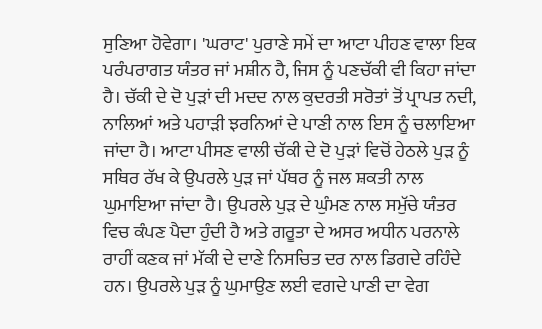ਸੁਣਿਆ ਹੋਵੇਗਾ। 'ਘਰਾਟ' ਪੁਰਾਣੇ ਸਮੇਂ ਦਾ ਆਟਾ ਪੀਹਣ ਵਾਲਾ ਇਕ ਪਰੰਪਰਾਗਤ ਯੰਤਰ ਜਾਂ ਮਸ਼ੀਨ ਹੈ, ਜਿਸ ਨੂੰ ਪਣਚੱਕੀ ਵੀ ਕਿਹਾ ਜਾਂਦਾ ਹੈ। ਚੱਕੀ ਦੇ ਦੋ ਪੁੜਾਂ ਦੀ ਮਦਦ ਨਾਲ ਕੁਦਰਤੀ ਸਰੋਤਾਂ ਤੋਂ ਪ੍ਰਾਪਤ ਨਦੀ, ਨਾਲਿਆਂ ਅਤੇ ਪਹਾੜੀ ਝਰਨਿਆਂ ਦੇ ਪਾਣੀ ਨਾਲ ਇਸ ਨੂੰ ਚਲਾਇਆ ਜਾਂਦਾ ਹੈ। ਆਟਾ ਪੀਸਣ ਵਾਲੀ ਚੱਕੀ ਦੇ ਦੋ ਪੁੜਾਂ ਵਿਚੋਂ ਹੇਠਲੇ ਪੁੜ ਨੂੰ ਸਥਿਰ ਰੱਖ ਕੇ ਉਪਰਲੇ ਪੁੜ ਜਾਂ ਪੱਥਰ ਨੂੰ ਜਲ ਸ਼ਕਤੀ ਨਾਲ ਘੁਮਾਇਆ ਜਾਂਦਾ ਹੈ। ਉਪਰਲੇ ਪੁੜ ਦੇ ਘੁੰਮਣ ਨਾਲ ਸਮੁੱਚੇ ਯੰਤਰ ਵਿਚ ਕੰਪਣ ਪੈਦਾ ਹੁੰਦੀ ਹੈ ਅਤੇ ਗਰੂਤਾ ਦੇ ਅਸਰ ਅਧੀਨ ਪਰਨਾਲੇ ਰਾਹੀਂ ਕਣਕ ਜਾਂ ਮੱਕੀ ਦੇ ਦਾਣੇ ਨਿਸਚਿਤ ਦਰ ਨਾਲ ਡਿਗਦੇ ਰਹਿੰਦੇ ਹਨ। ਉਪਰਲੇ ਪੁੜ ਨੂੰ ਘੁਮਾਉਣ ਲਈ ਵਗਦੇ ਪਾਣੀ ਦਾ ਵੇਗ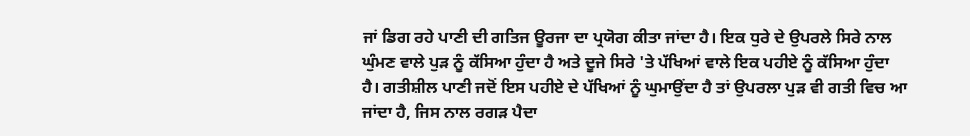ਜਾਂ ਡਿਗ ਰਹੇ ਪਾਣੀ ਦੀ ਗਤਿਜ ਊਰਜਾ ਦਾ ਪ੍ਰਯੋਗ ਕੀਤਾ ਜਾਂਦਾ ਹੈ। ਇਕ ਧੁਰੇ ਦੇ ਉਪਰਲੇ ਸਿਰੇ ਨਾਲ ਘੁੰਮਣ ਵਾਲੇ ਪੁੜ ਨੂੰ ਕੱਸਿਆ ਹੁੰਦਾ ਹੈ ਅਤੇ ਦੂਜੇ ਸਿਰੇ 'ਤੇ ਪੱਖਿਆਂ ਵਾਲੇ ਇਕ ਪਹੀਏ ਨੂੰ ਕੱਸਿਆ ਹੁੰਦਾ ਹੈ। ਗਤੀਸ਼ੀਲ ਪਾਣੀ ਜਦੋਂ ਇਸ ਪਹੀਏ ਦੇ ਪੱਖਿਆਂ ਨੂੰ ਘੁਮਾਉਂਦਾ ਹੈ ਤਾਂ ਉਪਰਲਾ ਪੁੜ ਵੀ ਗਤੀ ਵਿਚ ਆ ਜਾਂਦਾ ਹੈ, ਜਿਸ ਨਾਲ ਰਗੜ ਪੈਦਾ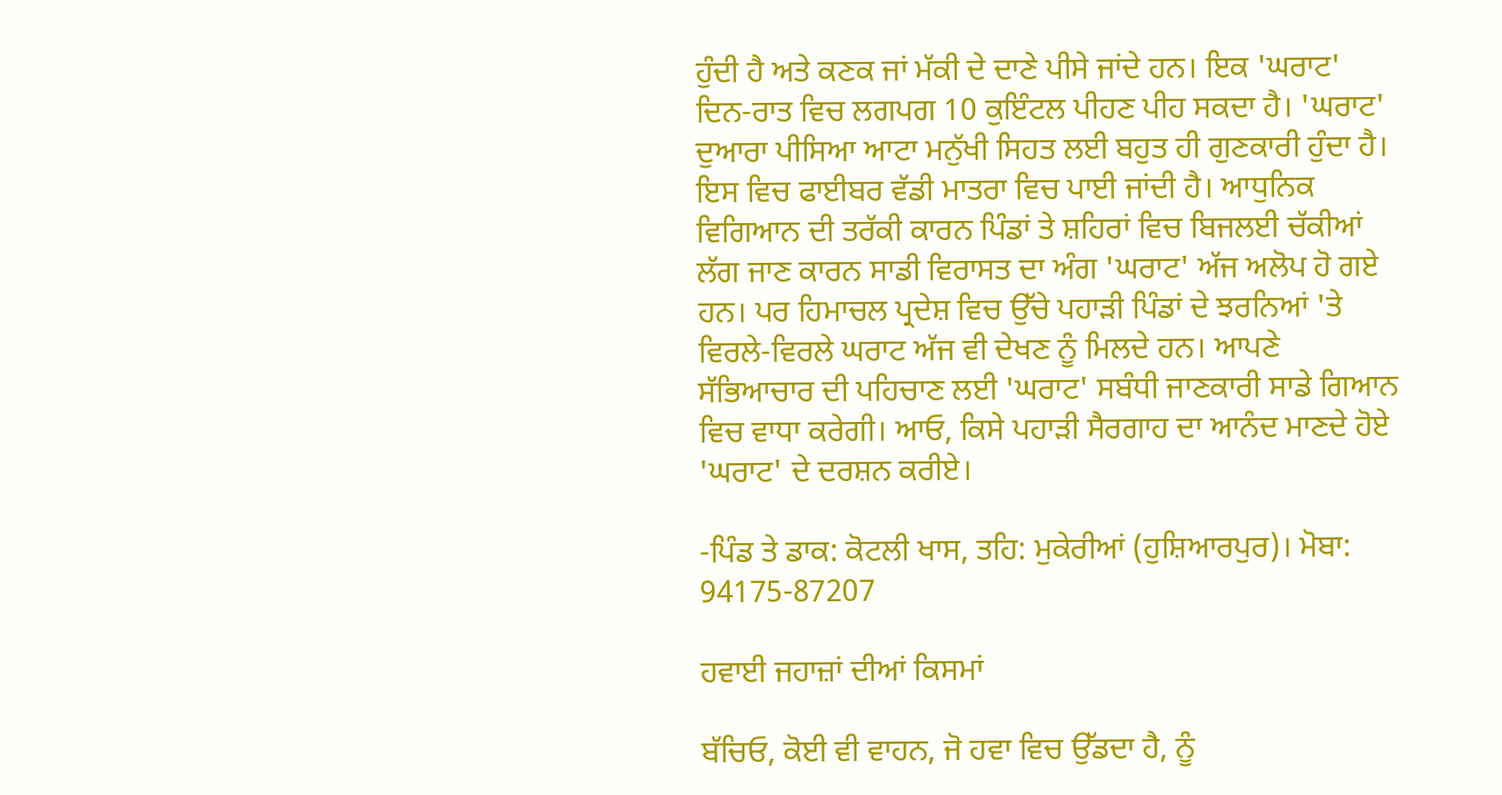ਹੁੰਦੀ ਹੈ ਅਤੇ ਕਣਕ ਜਾਂ ਮੱਕੀ ਦੇ ਦਾਣੇ ਪੀਸੇ ਜਾਂਦੇ ਹਨ। ਇਕ 'ਘਰਾਟ' ਦਿਨ-ਰਾਤ ਵਿਚ ਲਗਪਗ 10 ਕੁਇੰਟਲ ਪੀਹਣ ਪੀਹ ਸਕਦਾ ਹੈ। 'ਘਰਾਟ' ਦੁਆਰਾ ਪੀਸਿਆ ਆਟਾ ਮਨੁੱਖੀ ਸਿਹਤ ਲਈ ਬਹੁਤ ਹੀ ਗੁਣਕਾਰੀ ਹੁੰਦਾ ਹੈ। ਇਸ ਵਿਚ ਫਾਈਬਰ ਵੱਡੀ ਮਾਤਰਾ ਵਿਚ ਪਾਈ ਜਾਂਦੀ ਹੈ। ਆਧੁਨਿਕ ਵਿਗਿਆਨ ਦੀ ਤਰੱਕੀ ਕਾਰਨ ਪਿੰਡਾਂ ਤੇ ਸ਼ਹਿਰਾਂ ਵਿਚ ਬਿਜਲਈ ਚੱਕੀਆਂ ਲੱਗ ਜਾਣ ਕਾਰਨ ਸਾਡੀ ਵਿਰਾਸਤ ਦਾ ਅੰਗ 'ਘਰਾਟ' ਅੱਜ ਅਲੋਪ ਹੋ ਗਏ ਹਨ। ਪਰ ਹਿਮਾਚਲ ਪ੍ਰਦੇਸ਼ ਵਿਚ ਉੱਚੇ ਪਹਾੜੀ ਪਿੰਡਾਂ ਦੇ ਝਰਨਿਆਂ 'ਤੇ ਵਿਰਲੇ-ਵਿਰਲੇ ਘਰਾਟ ਅੱਜ ਵੀ ਦੇਖਣ ਨੂੰ ਮਿਲਦੇ ਹਨ। ਆਪਣੇ ਸੱਭਿਆਚਾਰ ਦੀ ਪਹਿਚਾਣ ਲਈ 'ਘਰਾਟ' ਸਬੰਧੀ ਜਾਣਕਾਰੀ ਸਾਡੇ ਗਿਆਨ ਵਿਚ ਵਾਧਾ ਕਰੇਗੀ। ਆਓ, ਕਿਸੇ ਪਹਾੜੀ ਸੈਰਗਾਹ ਦਾ ਆਨੰਦ ਮਾਣਦੇ ਹੋਏ 'ਘਰਾਟ' ਦੇ ਦਰਸ਼ਨ ਕਰੀਏ।

-ਪਿੰਡ ਤੇ ਡਾਕ: ਕੋਟਲੀ ਖਾਸ, ਤਹਿ: ਮੁਕੇਰੀਆਂ (ਹੁਸ਼ਿਆਰਪੁਰ)। ਮੋਬਾ: 94175-87207

ਹਵਾਈ ਜਹਾਜ਼ਾਂ ਦੀਆਂ ਕਿਸਮਾਂ

ਬੱਚਿਓ, ਕੋਈ ਵੀ ਵਾਹਨ, ਜੋ ਹਵਾ ਵਿਚ ਉੱਡਦਾ ਹੈ, ਨੂੰ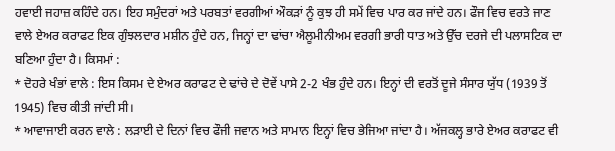ਹਵਾਈ ਜਹਾਜ਼ ਕਹਿੰਦੇ ਹਨ। ਇਹ ਸਮੁੰਦਰਾਂ ਅਤੇ ਪਰਬਤਾਂ ਵਰਗੀਆਂ ਔਕੜਾਂ ਨੂੰ ਕੁਝ ਹੀ ਸਮੇਂ ਵਿਚ ਪਾਰ ਕਰ ਜਾਂਦੇ ਹਨ। ਫੌਜ ਵਿਚ ਵਰਤੇ ਜਾਣ ਵਾਲੇ ਏਅਰ ਕਰਾਫਟ ਇਕ ਗੁੰਝਲਦਾਰ ਮਸ਼ੀਨ ਹੁੰਦੇ ਹਨ, ਜਿਨ੍ਹਾਂ ਦਾ ਢਾਂਚਾ ਐਲੂਮੀਨੀਅਮ ਵਰਗੀ ਭਾਰੀ ਧਾਤ ਅਤੇ ਉੱਚ ਦਰਜੇ ਦੀ ਪਲਾਸਟਿਕ ਦਾ ਬਣਿਆ ਹੁੰਦਾ ਹੈ। ਕਿਸਮਾਂ :
* ਦੋਹਰੇ ਖੰਭਾਂ ਵਾਲੇ : ਇਸ ਕਿਸਮ ਦੇ ਏਅਰ ਕਰਾਫਟ ਦੇ ਢਾਂਚੇ ਦੇ ਦੋਵੇਂ ਪਾਸੇ 2-2 ਖੰਭ ਹੁੰਦੇ ਹਨ। ਇਨ੍ਹਾਂ ਦੀ ਵਰਤੋਂ ਦੂਜੇ ਸੰਸਾਰ ਯੁੱਧ (1939 ਤੋਂ 1945) ਵਿਚ ਕੀਤੀ ਜਾਂਦੀ ਸੀ।
* ਆਵਾਜਾਈ ਕਰਨ ਵਾਲੇ : ਲੜਾਈ ਦੇ ਦਿਨਾਂ ਵਿਚ ਫੌਜੀ ਜਵਾਨ ਅਤੇ ਸਾਮਾਨ ਇਨ੍ਹਾਂ ਵਿਚ ਭੇਜਿਆ ਜਾਂਦਾ ਹੈ। ਅੱਜਕਲ੍ਹ ਭਾਰੇ ਏਅਰ ਕਰਾਫਟ ਵੀ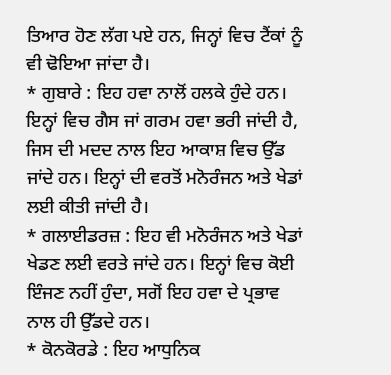ਤਿਆਰ ਹੋਣ ਲੱਗ ਪਏ ਹਨ, ਜਿਨ੍ਹਾਂ ਵਿਚ ਟੈਂਕਾਂ ਨੂੰ ਵੀ ਢੋਇਆ ਜਾਂਦਾ ਹੈ।
* ਗੁਬਾਰੇ : ਇਹ ਹਵਾ ਨਾਲੋਂ ਹਲਕੇ ਹੁੰਦੇ ਹਨ। ਇਨ੍ਹਾਂ ਵਿਚ ਗੈਸ ਜਾਂ ਗਰਮ ਹਵਾ ਭਰੀ ਜਾਂਦੀ ਹੈ, ਜਿਸ ਦੀ ਮਦਦ ਨਾਲ ਇਹ ਆਕਾਸ਼ ਵਿਚ ਉੱਡ ਜਾਂਦੇ ਹਨ। ਇਨ੍ਹਾਂ ਦੀ ਵਰਤੋਂ ਮਨੋਰੰਜਨ ਅਤੇ ਖੇਡਾਂ ਲਈ ਕੀਤੀ ਜਾਂਦੀ ਹੈ।
* ਗਲਾਈਡਰਜ਼ : ਇਹ ਵੀ ਮਨੋਰੰਜਨ ਅਤੇ ਖੇਡਾਂ ਖੇਡਣ ਲਈ ਵਰਤੇ ਜਾਂਦੇ ਹਨ। ਇਨ੍ਹਾਂ ਵਿਚ ਕੋਈ ਇੰਜਣ ਨਹੀਂ ਹੁੰਦਾ, ਸਗੋਂ ਇਹ ਹਵਾ ਦੇ ਪ੍ਰਭਾਵ ਨਾਲ ਹੀ ਉੱਡਦੇ ਹਨ।
* ਕੋਨਕੋਰਡੇ : ਇਹ ਆਧੁਨਿਕ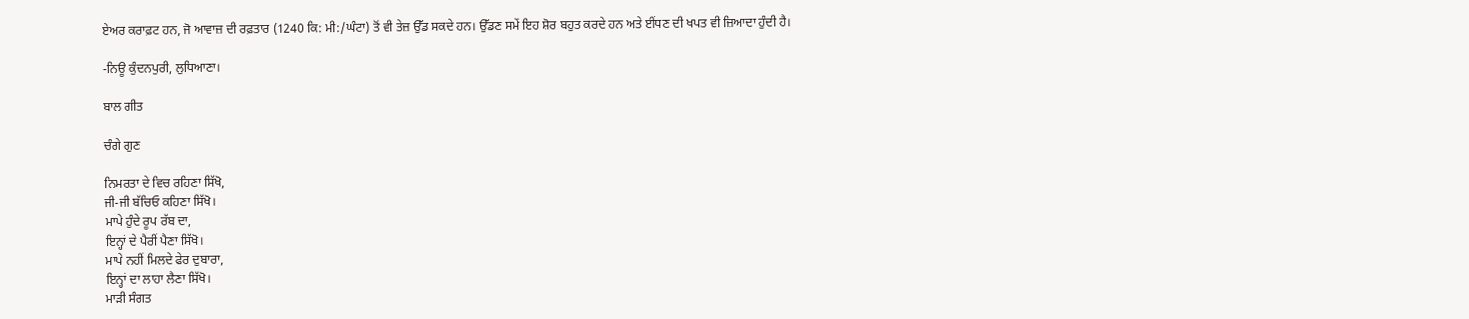ਏਅਰ ਕਰਾਫ਼ਟ ਹਨ, ਜੋ ਆਵਾਜ਼ ਦੀ ਰਫ਼ਤਾਰ (1240 ਕਿ: ਮੀ:/ਘੰਟਾ) ਤੋਂ ਵੀ ਤੇਜ਼ ਉੱਡ ਸਕਦੇ ਹਨ। ਉੱਡਣ ਸਮੇਂ ਇਹ ਸ਼ੋਰ ਬਹੁਤ ਕਰਦੇ ਹਨ ਅਤੇ ਈਂਧਣ ਦੀ ਖਪਤ ਵੀ ਜ਼ਿਆਦਾ ਹੁੰਦੀ ਹੈ।

-ਨਿਊ ਕੁੰਦਨਪੁਰੀ, ਲੁਧਿਆਣਾ।

ਬਾਲ ਗੀਤ

ਚੰਗੇ ਗੁਣ

ਨਿਮਰਤਾ ਦੇ ਵਿਚ ਰਹਿਣਾ ਸਿੱਖੋ,
ਜੀ-ਜੀ ਬੱਚਿਓ ਕਹਿਣਾ ਸਿੱਖੋ।
ਮਾਪੇ ਹੁੰਦੇ ਰੂਪ ਰੱਬ ਦਾ,
ਇਨ੍ਹਾਂ ਦੇ ਪੈਰੀਂ ਪੈਣਾ ਸਿੱਖੋ।
ਮਾਪੇ ਨਹੀਂ ਮਿਲਦੇ ਫੇਰ ਦੁਬਾਰਾ,
ਇਨ੍ਹਾਂ ਦਾ ਲਾਹਾ ਲੈਣਾ ਸਿੱਖੋ।
ਮਾੜੀ ਸੰਗਤ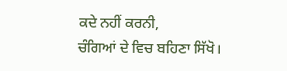ਕਦੇ ਨਹੀਂ ਕਰਨੀ,
ਚੰਗਿਆਂ ਦੇ ਵਿਚ ਬਹਿਣਾ ਸਿੱਖੋ।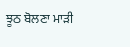ਝੂਠ ਬੋਲਣਾ ਮਾੜੀ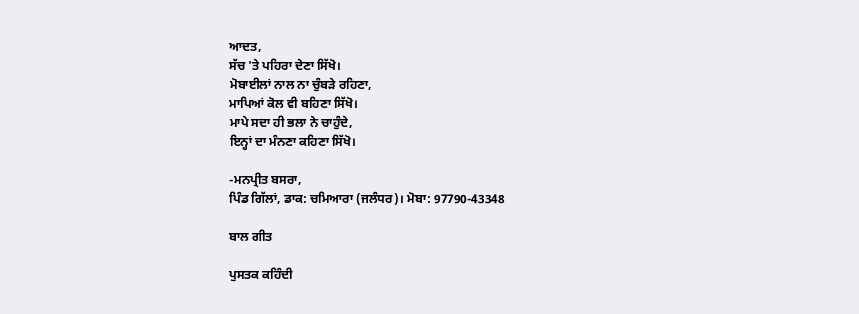ਆਦਤ,
ਸੱਚ 'ਤੇ ਪਹਿਰਾ ਦੇਣਾ ਸਿੱਖੋ।
ਮੋਬਾਈਲਾਂ ਨਾਲ ਨਾ ਚੁੰਬੜੇ ਰਹਿਣਾ,
ਮਾਪਿਆਂ ਕੋਲ ਵੀ ਬਹਿਣਾ ਸਿੱਖੋ।
ਮਾਪੇ ਸਦਾ ਹੀ ਭਲਾ ਨੇ ਚਾਹੁੰਦੇ,
ਇਨ੍ਹਾਂ ਦਾ ਮੰਨਣਾ ਕਹਿਣਾ ਸਿੱਖੋ।

-ਮਨਪ੍ਰੀਤ ਬਸਰਾ,
ਪਿੰਡ ਗਿੱਲਾਂ, ਡਾਕ: ਚਮਿਆਰਾ (ਜਲੰਧਰ)। ਮੋਬਾ: 97790-43348

ਬਾਲ ਗੀਤ

ਪੁਸਤਕ ਕਹਿੰਦੀ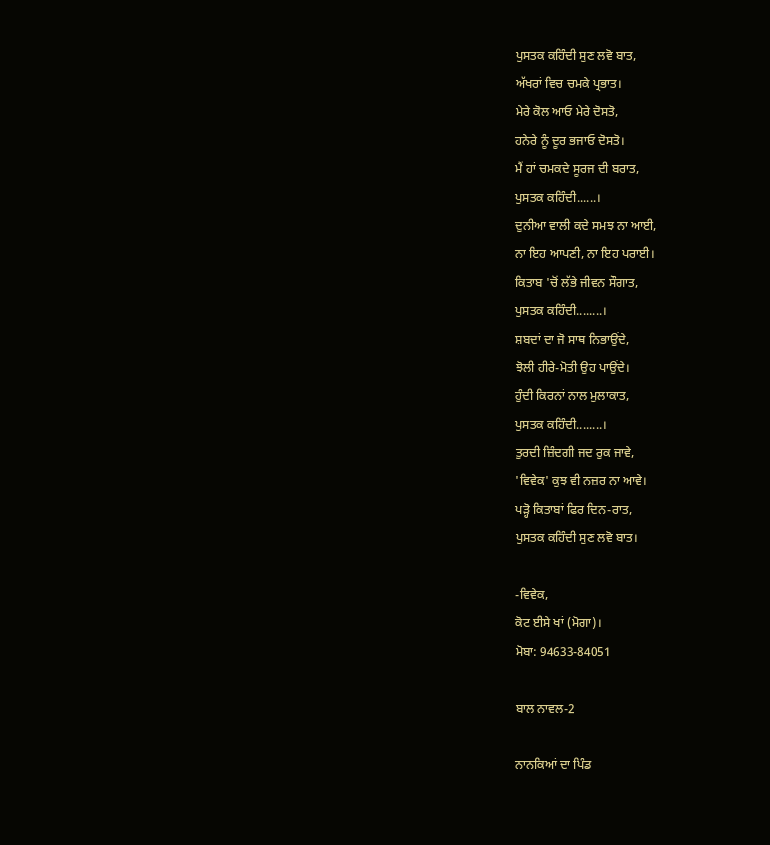ਪੁਸਤਕ ਕਹਿੰਦੀ ਸੁਣ ਲਵੋ ਬਾਤ,
ਅੱਖਰਾਂ ਵਿਚ ਚਮਕੇ ਪ੍ਰਭਾਤ।
ਮੇਰੇ ਕੋਲ ਆਓ ਮੇਰੇ ਦੋਸਤੋ,
ਹਨੇਰੇ ਨੂੰ ਦੂਰ ਭਜਾਓ ਦੋਸਤੋ।
ਮੈਂ ਹਾਂ ਚਮਕਦੇ ਸੂਰਜ ਦੀ ਬਰਾਤ,
ਪੁਸਤਕ ਕਹਿੰਦੀ......।
ਦੁਨੀਆ ਵਾਲੀ ਕਦੇ ਸਮਝ ਨਾ ਆਈ,
ਨਾ ਇਹ ਆਪਣੀ, ਨਾ ਇਹ ਪਰਾਈ।
ਕਿਤਾਬ 'ਚੋਂ ਲੱਭੇ ਜੀਵਨ ਸੌਗਾਤ,
ਪੁਸਤਕ ਕਹਿੰਦੀ........।
ਸ਼ਬਦਾਂ ਦਾ ਜੋ ਸਾਥ ਨਿਭਾਉਂਦੇ,
ਝੋਲੀ ਹੀਰੇ-ਮੋਤੀ ਉਹ ਪਾਉਂਦੇ।
ਹੁੰਦੀ ਕਿਰਨਾਂ ਨਾਲ ਮੁਲਾਕਾਤ,
ਪੁਸਤਕ ਕਹਿੰਦੀ........।
ਤੁਰਦੀ ਜ਼ਿੰਦਗੀ ਜਦ ਰੁਕ ਜਾਵੇ,
'ਵਿਵੇਕ' ਕੁਝ ਵੀ ਨਜ਼ਰ ਨਾ ਆਵੇ।
ਪੜ੍ਹੋ ਕਿਤਾਬਾਂ ਫਿਰ ਦਿਨ-ਰਾਤ,
ਪੁਸਤਕ ਕਹਿੰਦੀ ਸੁਣ ਲਵੋ ਬਾਤ।

-ਵਿਵੇਕ,
ਕੋਟ ਈਸੇ ਖਾਂ (ਮੋਗਾ)।
ਮੋਬਾ: 94633-84051

ਬਾਲ ਨਾਵਲ-2

ਨਾਨਕਿਆਂ ਦਾ ਪਿੰਡ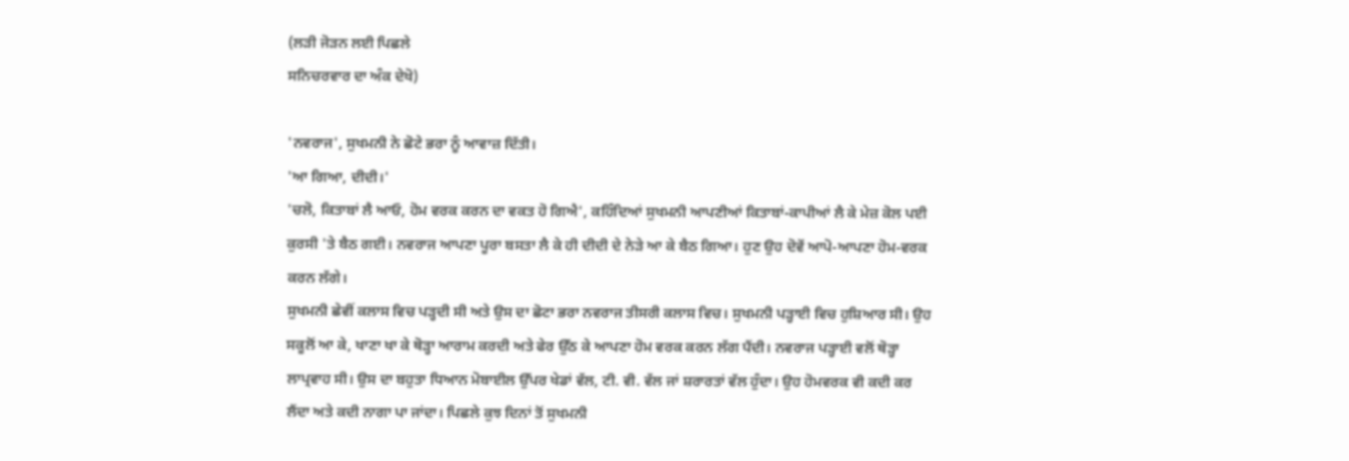(ਲੜੀ ਜੋੜਨ ਲਈ ਪਿਛਲੇ
ਸਨਿਚਰਵਾਰ ਦਾ ਅੰਕ ਦੇਖੋ)

'ਨਵਰਾਜ', ਸੁਖਮਨੀ ਨੇ ਛੋਟੇ ਭਰਾ ਨੂੰ ਆਵਾਜ਼ ਦਿੱਤੀ।
'ਆ ਗਿਆ, ਦੀਦੀ।'
'ਚਲੋ, ਕਿਤਾਬਾਂ ਲੈ ਆਓ, ਹੋਮ ਵਰਕ ਕਰਨ ਦਾ ਵਕਤ ਹੋ ਗਿਐ', ਕਹਿੰਦਿਆਂ ਸੁਖਮਨੀ ਆਪਣੀਆਂ ਕਿਤਾਬਾਂ-ਕਾਪੀਆਂ ਲੈ ਕੇ ਮੇਜ਼ ਕੋਲ ਪਈ ਕੁਰਸੀ 'ਤੇ ਬੈਠ ਗਈ। ਨਵਰਾਜ ਆਪਣਾ ਪੂਰਾ ਬਸਤਾ ਲੈ ਕੇ ਹੀ ਦੀਦੀ ਦੇ ਨੇੜੇ ਆ ਕੇ ਬੈਠ ਗਿਆ। ਹੁਣ ਉਹ ਦੋਵੇਂ ਆਪੋ-ਆਪਣਾ ਹੋਮ-ਵਰਕ ਕਰਨ ਲੱਗੇ।
ਸੁਖਮਨੀ ਛੇਵੀਂ ਕਲਾਸ ਵਿਚ ਪੜ੍ਹਦੀ ਸੀ ਅਤੇ ਉਸ ਦਾ ਛੋਟਾ ਭਰਾ ਨਵਰਾਜ ਤੀਸਰੀ ਕਲਾਸ ਵਿਚ। ਸੁਖਮਨੀ ਪੜ੍ਹਾਈ ਵਿਚ ਹੁਸ਼ਿਆਰ ਸੀ। ਉਹ ਸਕੂਲੋਂ ਆ ਕੇ, ਖਾਣਾ ਖਾ ਕੇ ਥੋੜ੍ਹਾ ਆਰਾਮ ਕਰਦੀ ਅਤੇ ਫੇਰ ਉੱਠ ਕੇ ਆਪਣਾ ਹੋਮ ਵਰਕ ਕਰਨ ਲੱਗ ਪੈਂਦੀ। ਨਵਰਾਜ ਪੜ੍ਹਾਈ ਵਲੋਂ ਥੋੜ੍ਹਾ ਲਾਪ੍ਰਵਾਹ ਸੀ। ਉਸ ਦਾ ਬਹੁਤਾ ਧਿਆਨ ਮੋਬਾਈਲ ਉੱਪਰ ਖੇਡਾਂ ਵੱਲ, ਟੀ. ਵੀ. ਵੱਲ ਜਾਂ ਸ਼ਰਾਰਤਾਂ ਵੱਲ ਹੁੰਦਾ। ਉਹ ਹੋਮਵਰਕ ਵੀ ਕਦੀ ਕਰ ਲੈਂਦਾ ਅਤੇ ਕਦੀ ਨਾਗਾ ਪਾ ਜਾਂਦਾ। ਪਿਛਲੇ ਕੁਝ ਦਿਨਾਂ ਤੋਂ ਸੁਖਮਨੀ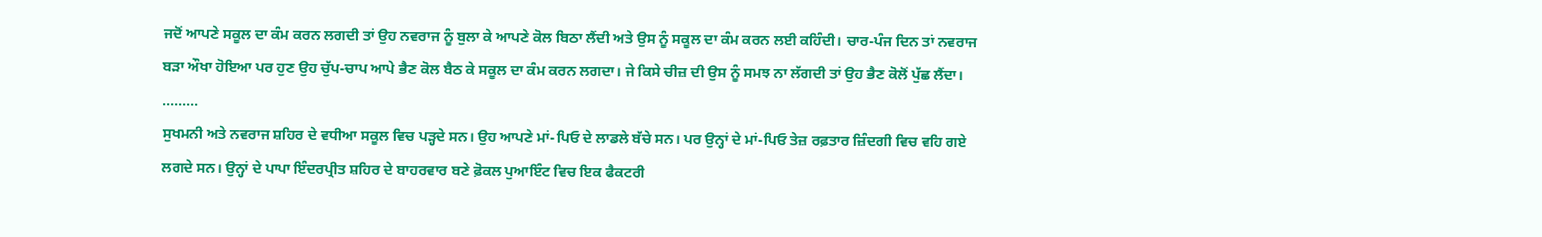ਜਦੋਂ ਆਪਣੇ ਸਕੂਲ ਦਾ ਕੰਮ ਕਰਨ ਲਗਦੀ ਤਾਂ ਉਹ ਨਵਰਾਜ ਨੂੰ ਬੁਲਾ ਕੇ ਆਪਣੇ ਕੋਲ ਬਿਠਾ ਲੈਂਦੀ ਅਤੇ ਉਸ ਨੂੰ ਸਕੂਲ ਦਾ ਕੰਮ ਕਰਨ ਲਈ ਕਹਿੰਦੀ। ਚਾਰ-ਪੰਜ ਦਿਨ ਤਾਂ ਨਵਰਾਜ ਬੜਾ ਔਖਾ ਹੋਇਆ ਪਰ ਹੁਣ ਉਹ ਚੁੱਪ-ਚਾਪ ਆਪੇ ਭੈਣ ਕੋਲ ਬੈਠ ਕੇ ਸਕੂਲ ਦਾ ਕੰਮ ਕਰਨ ਲਗਦਾ। ਜੇ ਕਿਸੇ ਚੀਜ਼ ਦੀ ਉਸ ਨੂੰ ਸਮਝ ਨਾ ਲੱਗਦੀ ਤਾਂ ਉਹ ਭੈਣ ਕੋਲੋਂ ਪੁੱਛ ਲੈਂਦਾ।
.........
ਸੁਖਮਨੀ ਅਤੇ ਨਵਰਾਜ ਸ਼ਹਿਰ ਦੇ ਵਧੀਆ ਸਕੂਲ ਵਿਚ ਪੜ੍ਹਦੇ ਸਨ। ਉਹ ਆਪਣੇ ਮਾਂ-ਪਿਓ ਦੇ ਲਾਡਲੇ ਬੱਚੇ ਸਨ। ਪਰ ਉਨ੍ਹਾਂ ਦੇ ਮਾਂ-ਪਿਓ ਤੇਜ਼ ਰਫ਼ਤਾਰ ਜ਼ਿੰਦਗੀ ਵਿਚ ਵਹਿ ਗਏ ਲਗਦੇ ਸਨ। ਉਨ੍ਹਾਂ ਦੇ ਪਾਪਾ ਇੰਦਰਪ੍ਰੀਤ ਸ਼ਹਿਰ ਦੇ ਬਾਹਰਵਾਰ ਬਣੇ ਫ਼ੋਕਲ ਪੁਆਇੰਟ ਵਿਚ ਇਕ ਫੈਕਟਰੀ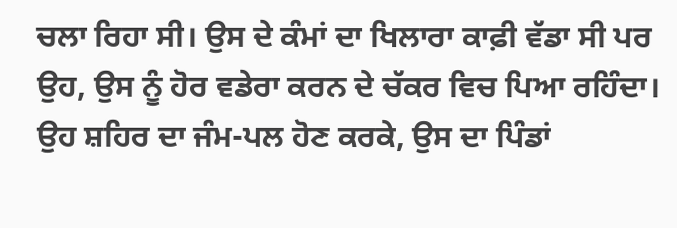ਚਲਾ ਰਿਹਾ ਸੀ। ਉਸ ਦੇ ਕੰਮਾਂ ਦਾ ਖਿਲਾਰਾ ਕਾਫ਼ੀ ਵੱਡਾ ਸੀ ਪਰ ਉਹ, ਉਸ ਨੂੰ ਹੋਰ ਵਡੇਰਾ ਕਰਨ ਦੇ ਚੱਕਰ ਵਿਚ ਪਿਆ ਰਹਿੰਦਾ। ਉਹ ਸ਼ਹਿਰ ਦਾ ਜੰਮ-ਪਲ ਹੋਣ ਕਰਕੇ, ਉਸ ਦਾ ਪਿੰਡਾਂ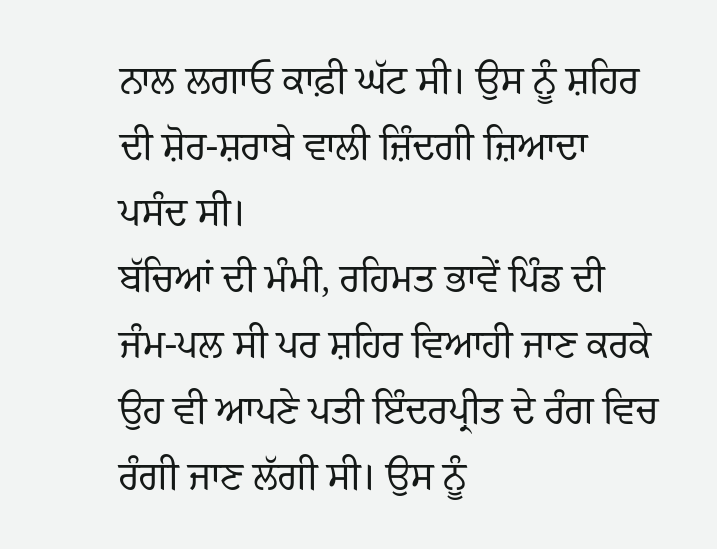ਨਾਲ ਲਗਾਓ ਕਾਫ਼ੀ ਘੱਟ ਸੀ। ਉਸ ਨੂੰ ਸ਼ਹਿਰ ਦੀ ਸ਼ੋਰ-ਸ਼ਰਾਬੇ ਵਾਲੀ ਜ਼ਿੰਦਗੀ ਜ਼ਿਆਦਾ ਪਸੰਦ ਸੀ।
ਬੱਚਿਆਂ ਦੀ ਮੰਮੀ, ਰਹਿਮਤ ਭਾਵੇਂ ਪਿੰਡ ਦੀ ਜੰਮ-ਪਲ ਸੀ ਪਰ ਸ਼ਹਿਰ ਵਿਆਹੀ ਜਾਣ ਕਰਕੇ ਉਹ ਵੀ ਆਪਣੇ ਪਤੀ ਇੰਦਰਪ੍ਰੀਤ ਦੇ ਰੰਗ ਵਿਚ ਰੰਗੀ ਜਾਣ ਲੱਗੀ ਸੀ। ਉਸ ਨੂੰ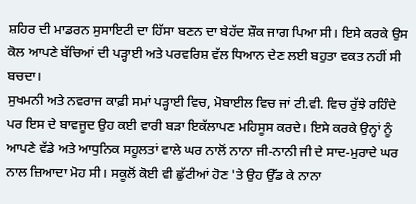ਸ਼ਹਿਰ ਦੀ ਮਾਡਰਨ ਸੁਸਾਇਟੀ ਦਾ ਹਿੱਸਾ ਬਣਨ ਦਾ ਬੇਹੱਦ ਸ਼ੌਕ ਜਾਗ ਪਿਆ ਸੀ। ਇਸੇ ਕਰਕੇ ਉਸ ਕੋਲ ਆਪਣੇ ਬੱਚਿਆਂ ਦੀ ਪੜ੍ਹਾਈ ਅਤੇ ਪਰਵਰਿਸ਼ ਵੱਲ ਧਿਆਨ ਦੇਣ ਲਈ ਬਹੁਤਾ ਵਕਤ ਨਹੀਂ ਸੀ ਬਚਦਾ।
ਸੁਖਮਨੀ ਅਤੇ ਨਵਰਾਜ ਕਾਫ਼ੀ ਸਮਾਂ ਪੜ੍ਹਾਈ ਵਿਚ, ਮੋਬਾਈਲ ਵਿਚ ਜਾਂ ਟੀ.ਵੀ. ਵਿਚ ਰੁੱਝੇ ਰਹਿੰਦੇ ਪਰ ਇਸ ਦੇ ਬਾਵਜੂਦ ਉਹ ਕਈ ਵਾਰੀ ਬੜਾ ਇਕੱਲਾਪਣ ਮਹਿਸੂਸ ਕਰਦੇ। ਇਸੇ ਕਰਕੇ ਉਨ੍ਹਾਂ ਨੂੰ ਆਪਣੇ ਵੱਡੇ ਅਤੇ ਆਧੁਨਿਕ ਸਹੂਲਤਾਂ ਵਾਲੇ ਘਰ ਨਾਲੋਂ ਨਾਨਾ ਜੀ-ਨਾਨੀ ਜੀ ਦੇ ਸਾਦ-ਮੁਰਾਦੇ ਘਰ ਨਾਲ ਜ਼ਿਆਦਾ ਮੋਹ ਸੀ। ਸਕੂਲੋਂ ਕੋਈ ਵੀ ਛੁੱਟੀਆਂ ਹੋਣ 'ਤੇ ਉਹ ਉੱਡ ਕੇ ਨਾਨਾ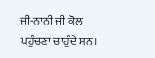ਜੀ-ਨਾਨੀ ਜੀ ਕੋਲ ਪਹੁੰਚਣਾ ਚਾਹੁੰਦੇ ਸਨ।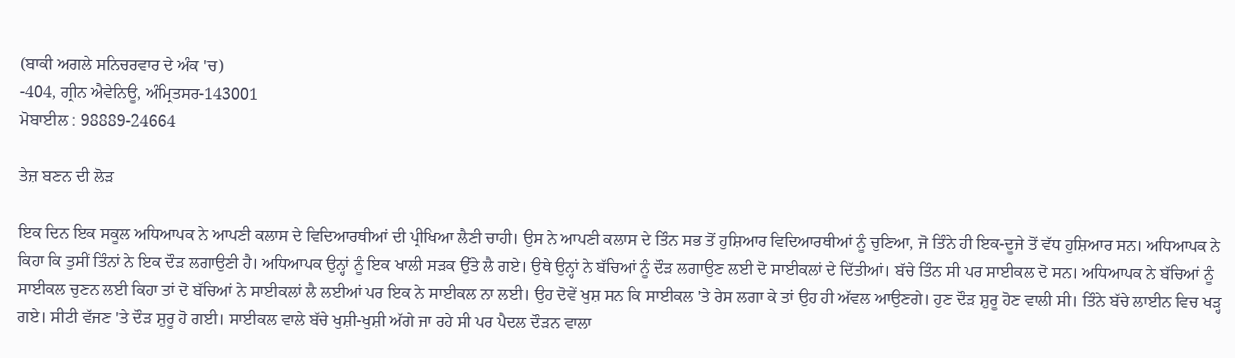(ਬਾਕੀ ਅਗਲੇ ਸਨਿਚਰਵਾਰ ਦੇ ਅੰਕ 'ਚ)
-404, ਗ੍ਰੀਨ ਐਵੇਨਿਊ, ਅੰਮ੍ਰਿਤਸਰ-143001
ਮੋਬਾਈਲ : 98889-24664

ਤੇਜ਼ ਬਣਨ ਦੀ ਲੋੜ

ਇਕ ਦਿਨ ਇਕ ਸਕੂਲ ਅਧਿਆਪਕ ਨੇ ਆਪਣੀ ਕਲਾਸ ਦੇ ਵਿਦਿਆਰਥੀਆਂ ਦੀ ਪ੍ਰੀਖਿਆ ਲੈਣੀ ਚਾਹੀ। ਉਸ ਨੇ ਆਪਣੀ ਕਲਾਸ ਦੇ ਤਿੰਨ ਸਭ ਤੋਂ ਹੁਸ਼ਿਆਰ ਵਿਦਿਆਰਥੀਆਂ ਨੂੰ ਚੁਣਿਆ, ਜੋ ਤਿੰਨੇ ਹੀ ਇਕ-ਦੂਜੇ ਤੋਂ ਵੱਧ ਹੁਸ਼ਿਆਰ ਸਨ। ਅਧਿਆਪਕ ਨੇ ਕਿਹਾ ਕਿ ਤੁਸੀਂ ਤਿੰਨਾਂ ਨੇ ਇਕ ਦੌੜ ਲਗਾਉਣੀ ਹੈ। ਅਧਿਆਪਕ ਉਨ੍ਹਾਂ ਨੂੰ ਇਕ ਖਾਲੀ ਸੜਕ ਉੱਤੇ ਲੈ ਗਏ। ਉਥੇ ਉਨ੍ਹਾਂ ਨੇ ਬੱਚਿਆਂ ਨੂੰ ਦੌੜ ਲਗਾਉਣ ਲਈ ਦੋ ਸਾਈਕਲਾਂ ਦੇ ਦਿੱਤੀਆਂ। ਬੱਚੇ ਤਿੰਨ ਸੀ ਪਰ ਸਾਈਕਲ ਦੋ ਸਨ। ਅਧਿਆਪਕ ਨੇ ਬੱਚਿਆਂ ਨੂੰ ਸਾਈਕਲ ਚੁਣਨ ਲਈ ਕਿਹਾ ਤਾਂ ਦੋ ਬੱਚਿਆਂ ਨੇ ਸਾਈਕਲਾਂ ਲੈ ਲਈਆਂ ਪਰ ਇਕ ਨੇ ਸਾਈਕਲ ਨਾ ਲਈ। ਉਹ ਦੋਵੇਂ ਖੁਸ਼ ਸਨ ਕਿ ਸਾਈਕਲ 'ਤੇ ਰੇਸ ਲਗਾ ਕੇ ਤਾਂ ਉਹ ਹੀ ਅੱਵਲ ਆਉਣਗੇ। ਹੁਣ ਦੌੜ ਸ਼ੁਰੂ ਹੋਣ ਵਾਲੀ ਸੀ। ਤਿੰਨੇ ਬੱਚੇ ਲਾਈਨ ਵਿਚ ਖੜ੍ਹ ਗਏ। ਸੀਟੀ ਵੱਜਣ 'ਤੇ ਦੌੜ ਸ਼ੁਰੂ ਹੋ ਗਈ। ਸਾਈਕਲ ਵਾਲੇ ਬੱਚੇ ਖੁਸ਼ੀ-ਖੁਸ਼ੀ ਅੱਗੇ ਜਾ ਰਹੇ ਸੀ ਪਰ ਪੈਦਲ ਦੌੜਨ ਵਾਲਾ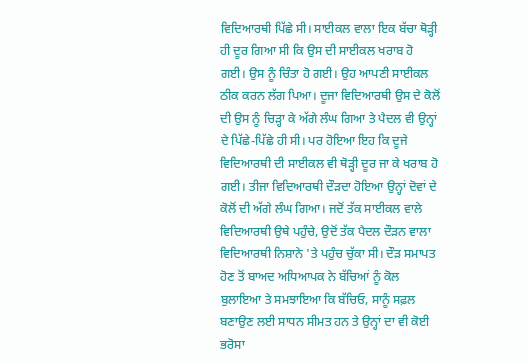ਵਿਦਿਆਰਥੀ ਪਿੱਛੇ ਸੀ। ਸਾਈਕਲ ਵਾਲਾ ਇਕ ਬੱਚਾ ਥੋੜ੍ਹੀ ਹੀ ਦੂਰ ਗਿਆ ਸੀ ਕਿ ਉਸ ਦੀ ਸਾਈਕਲ ਖਰਾਬ ਹੋ ਗਈ। ਉਸ ਨੂੰ ਚਿੰਤਾ ਹੋ ਗਈ। ਉਹ ਆਪਣੀ ਸਾਈਕਲ ਠੀਕ ਕਰਨ ਲੱਗ ਪਿਆ। ਦੂਜਾ ਵਿਦਿਆਰਥੀ ਉਸ ਦੇ ਕੋਲੋਂ ਦੀ ਉਸ ਨੂੰ ਚਿੜ੍ਹਾ ਕੇ ਅੱਗੇ ਲੰਘ ਗਿਆ ਤੇ ਪੈਦਲ ਵੀ ਉਨ੍ਹਾਂ ਦੇ ਪਿੱਛੇ-ਪਿੱਛੇ ਹੀ ਸੀ। ਪਰ ਹੋਇਆ ਇਹ ਕਿ ਦੂਜੇ ਵਿਦਿਆਰਥੀ ਦੀ ਸਾਈਕਲ ਵੀ ਥੋੜ੍ਹੀ ਦੂਰ ਜਾ ਕੇ ਖਰਾਬ ਹੋ ਗਈ। ਤੀਜਾ ਵਿਦਿਆਰਥੀ ਦੌੜਦਾ ਹੋਇਆ ਉਨ੍ਹਾਂ ਦੋਵਾਂ ਦੇ ਕੋਲੋਂ ਦੀ ਅੱਗੇ ਲੰਘ ਗਿਆ। ਜਦੋਂ ਤੱਕ ਸਾਈਕਲ ਵਾਲੇ ਵਿਦਿਆਰਥੀ ਉਥੇ ਪਹੁੰਚੇ, ਉਦੋਂ ਤੱਕ ਪੈਦਲ ਦੌੜਨ ਵਾਲਾ ਵਿਦਿਆਰਥੀ ਨਿਸ਼ਾਨੇ 'ਤੇ ਪਹੁੰਚ ਚੁੱਕਾ ਸੀ। ਦੌੜ ਸਮਾਪਤ ਹੋਣ ਤੋਂ ਬਾਅਦ ਅਧਿਆਪਕ ਨੇ ਬੱਚਿਆਂ ਨੂੰ ਕੋਲ ਬੁਲਾਇਆ ਤੇ ਸਮਝਾਇਆ ਕਿ ਬੱਚਿਓ, ਸਾਨੂੰ ਸਫ਼ਲ ਬਣਾਉਣ ਲਈ ਸਾਧਨ ਸੀਮਤ ਹਨ ਤੇ ਉਨ੍ਹਾਂ ਦਾ ਵੀ ਕੋਈ ਭਰੋਸਾ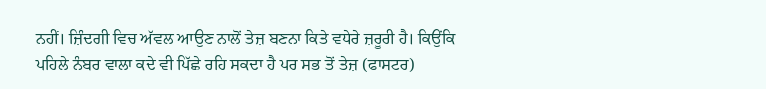ਨਹੀਂ। ਜ਼ਿੰਦਗੀ ਵਿਚ ਅੱਵਲ ਆਉਣ ਨਾਲੋਂ ਤੇਜ਼ ਬਣਨਾ ਕਿਤੇ ਵਧੇਰੇ ਜ਼ਰੂਰੀ ਹੈ। ਕਿਉਂਕਿ ਪਹਿਲੇ ਨੰਬਰ ਵਾਲਾ ਕਦੇ ਵੀ ਪਿੱਛੇ ਰਹਿ ਸਕਦਾ ਹੈ ਪਰ ਸਭ ਤੋਂ ਤੇਜ਼ (ਫਾਸਟਰ)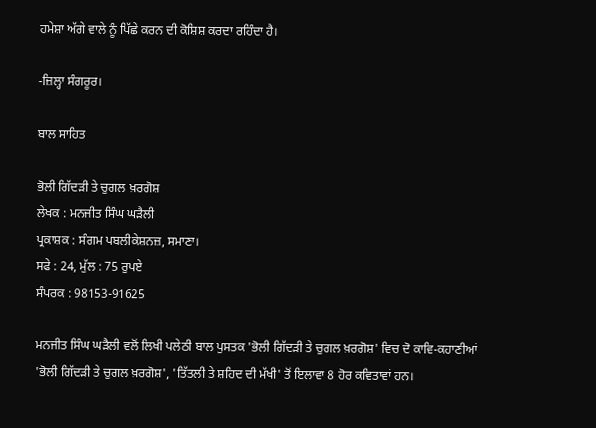ਹਮੇਸ਼ਾ ਅੱਗੇ ਵਾਲੇ ਨੂੰ ਪਿੱਛੇ ਕਰਨ ਦੀ ਕੋਸ਼ਿਸ਼ ਕਰਦਾ ਰਹਿੰਦਾ ਹੈ।

-ਜ਼ਿਲ੍ਹਾ ਸੰਗਰੂਰ।

ਬਾਲ ਸਾਹਿਤ

ਭੋਲੀ ਗਿੱਦੜੀ ਤੇ ਚੁਗਲ ਖ਼ਰਗੋਸ਼
ਲੇਖਕ : ਮਨਜੀਤ ਸਿੰਘ ਘੜੈਲੀ
ਪ੍ਰਕਾਸ਼ਕ : ਸੰਗਮ ਪਬਲੀਕੇਸ਼ਨਜ਼, ਸਮਾਣਾ।
ਸਫੇ : 24, ਮੁੱਲ : 75 ਰੁਪਏ
ਸੰਪਰਕ : 98153-91625

ਮਨਜੀਤ ਸਿੰਘ ਘੜੈਲੀ ਵਲੋਂ ਲਿਖੀ ਪਲੇਠੀ ਬਾਲ ਪੁਸਤਕ 'ਭੋਲੀ ਗਿੱਦੜੀ ਤੇ ਚੁਗਲ ਖ਼ਰਗੋਸ਼' ਵਿਚ ਦੋ ਕਾਵਿ-ਕਹਾਣੀਆਂ 'ਭੋਲੀ ਗਿੱਦੜੀ ਤੇ ਚੁਗਲ ਖ਼ਰਗੋਸ਼', 'ਤਿੱਤਲੀ ਤੇ ਸ਼ਹਿਦ ਦੀ ਮੱਖੀ' ਤੋਂ ਇਲਾਵਾ 8 ਹੋਰ ਕਵਿਤਾਵਾਂ ਹਨ।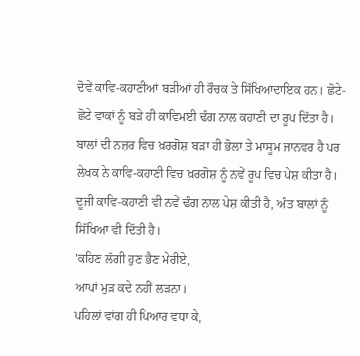ਦੋਵੇਂ ਕਾਵਿ-ਕਹਾਣੀਆਂ ਬੜੀਆਂ ਹੀ ਰੌਚਕ ਤੇ ਸਿੱਖਿਆਦਾਇਕ ਹਨ। ਛੋਟੇ-ਛੋਟੇ ਵਾਕਾਂ ਨੂੰ ਬੜੇ ਹੀ ਕਾਵਿਮਈ ਢੰਗ ਨਾਲ ਕਹਾਣੀ ਦਾ ਰੂਪ ਦਿੱਤਾ ਹੈ। ਬਾਲਾਂ ਦੀ ਨਜ਼ਰ ਵਿਚ ਖ਼ਰਗੋਸ਼ ਬੜਾ ਹੀ ਭੋਲਾ ਤੇ ਮਾਸੂਮ ਜਾਨਵਰ ਹੈ ਪਰ ਲੇਖਕ ਨੇ ਕਾਵਿ-ਕਹਾਣੀ ਵਿਚ ਖ਼ਰਗੋਸ਼ ਨੂੰ ਨਵੇਂ ਰੂਪ ਵਿਚ ਪੇਸ਼ ਕੀਤਾ ਹੈ। ਦੂਜੀ ਕਾਵਿ-ਕਹਾਣੀ ਵੀ ਨਵੇਂ ਢੰਗ ਨਾਲ ਪੇਸ਼ ਕੀਤੀ ਹੈ, ਅੰਤ ਬਾਲਾਂ ਨੂੰ ਸਿੱਖਿਆ ਵੀ ਦਿੱਤੀ ਹੈ।
'ਕਹਿਣ ਲੱਗੀ ਹੁਣ ਭੈਣ ਮੇਰੀਏ,
ਆਪਾਂ ਮੁੜ ਕਦੇ ਨਹੀਂ ਲੜਨਾ।
ਪਹਿਲਾਂ ਵਾਂਗ ਹੀ ਪਿਆਰ ਵਧਾ ਕੇ,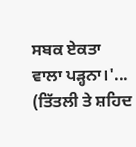ਸਬਕ ਏਕਤਾ ਵਾਲਾ ਪੜ੍ਹਨਾ।'... (ਤਿੱਤਲੀ ਤੇ ਸ਼ਹਿਦ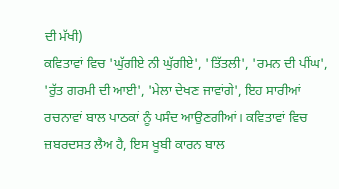ਦੀ ਮੱਖੀ)
ਕਵਿਤਾਵਾਂ ਵਿਚ 'ਘੁੱਗੀਏ ਨੀ ਘੁੱਗੀਏ', 'ਤਿੱਤਲੀ', 'ਰਮਨ ਦੀ ਪੀਂਘ', 'ਰੁੱਤ ਗਰਮੀ ਦੀ ਆਈ', 'ਮੇਲਾ ਦੇਖਣ ਜਾਵਾਂਗੇ', ਇਹ ਸਾਰੀਆਂ ਰਚਨਾਵਾਂ ਬਾਲ ਪਾਠਕਾਂ ਨੂੰ ਪਸੰਦ ਆਉਣਗੀਆਂ। ਕਵਿਤਾਵਾਂ ਵਿਚ ਜ਼ਬਰਦਸਤ ਲੈਅ ਹੈ, ਇਸ ਖੂਬੀ ਕਾਰਨ ਬਾਲ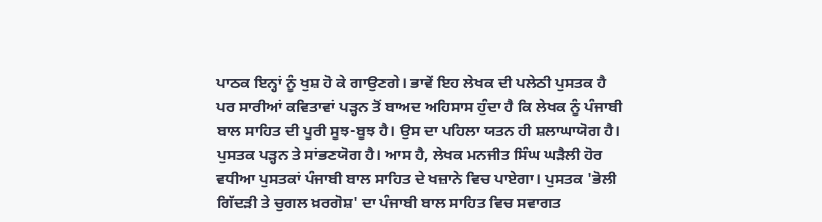ਪਾਠਕ ਇਨ੍ਹਾਂ ਨੂੰ ਖੁਸ਼ ਹੋ ਕੇ ਗਾਉਣਗੇ। ਭਾਵੇਂ ਇਹ ਲੇਖਕ ਦੀ ਪਲੇਠੀ ਪੁਸਤਕ ਹੈ ਪਰ ਸਾਰੀਆਂ ਕਵਿਤਾਵਾਂ ਪੜ੍ਹਨ ਤੋਂ ਬਾਅਦ ਅਹਿਸਾਸ ਹੁੰਦਾ ਹੈ ਕਿ ਲੇਖਕ ਨੂੰ ਪੰਜਾਬੀ ਬਾਲ ਸਾਹਿਤ ਦੀ ਪੂਰੀ ਸੂਝ-ਬੂਝ ਹੈ। ਉਸ ਦਾ ਪਹਿਲਾ ਯਤਨ ਹੀ ਸ਼ਲਾਘਾਯੋਗ ਹੈ। ਪੁਸਤਕ ਪੜ੍ਹਨ ਤੇ ਸਾਂਭਣਯੋਗ ਹੈ। ਆਸ ਹੈ, ਲੇਖਕ ਮਨਜੀਤ ਸਿੰਘ ਘੜੈਲੀ ਹੋਰ ਵਧੀਆ ਪੁਸਤਕਾਂ ਪੰਜਾਬੀ ਬਾਲ ਸਾਹਿਤ ਦੇ ਖਜ਼ਾਨੇ ਵਿਚ ਪਾਏਗਾ। ਪੁਸਤਕ 'ਭੋਲੀ ਗਿੱਦੜੀ ਤੇ ਚੁਗਲ ਖ਼ਰਗੋਸ਼' ਦਾ ਪੰਜਾਬੀ ਬਾਲ ਸਾਹਿਤ ਵਿਚ ਸਵਾਗਤ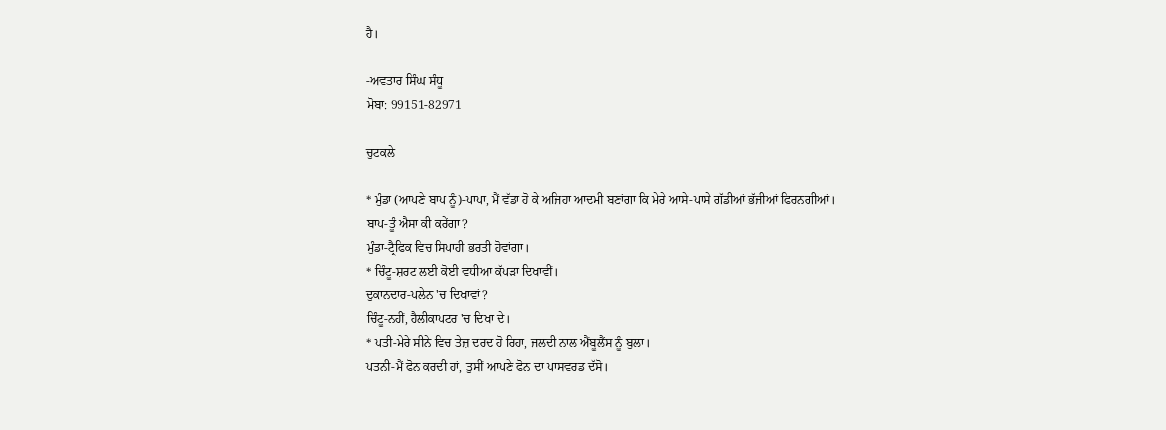ਹੈ।

-ਅਵਤਾਰ ਸਿੰਘ ਸੰਧੂ
ਮੋਬਾ: 99151-82971

ਚੁਟਕਲੇ

* ਮੁੰਡਾ (ਆਪਣੇ ਬਾਪ ਨੂੰ)-ਪਾਪਾ, ਮੈਂ ਵੱਡਾ ਹੋ ਕੇ ਅਜਿਹਾ ਆਦਮੀ ਬਣਾਂਗਾ ਕਿ ਮੇਰੇ ਆਸੇ-ਪਾਸੇ ਗੱਡੀਆਂ ਭੱਜੀਆਂ ਫਿਰਨਗੀਆਂ।
ਬਾਪ-ਤੂੰ ਐਸਾ ਕੀ ਕਰੇਂਗਾ?
ਮੁੰਡਾ-ਟ੍ਰੈਫਿਕ ਵਿਚ ਸਿਪਾਹੀ ਭਰਤੀ ਹੋਵਾਂਗਾ।
* ਚਿੰਟੂ-ਸ਼ਰਟ ਲਈ ਕੋਈ ਵਧੀਆ ਕੱਪੜਾ ਦਿਖਾਵੀਂ।
ਦੁਕਾਨਦਾਰ-ਪਲੇਨ 'ਚ ਦਿਖਾਵਾਂ?
ਚਿੰਟੂ-ਨਹੀਂ, ਹੈਲੀਕਾਪਟਰ 'ਚ ਦਿਖਾ ਦੇ।
* ਪਤੀ-ਮੇਰੇ ਸੀਨੇ ਵਿਚ ਤੇਜ਼ ਦਰਦ ਹੋ ਰਿਹਾ, ਜਲਦੀ ਨਾਲ ਐਂਬੂਲੈਂਸ ਨੂੰ ਬੁਲਾ।
ਪਤਨੀ-ਮੈਂ ਫੋਨ ਕਰਦੀ ਹਾਂ, ਤੁਸੀਂ ਆਪਣੇ ਫੋਨ ਦਾ ਪਾਸਵਰਡ ਦੱਸੋ।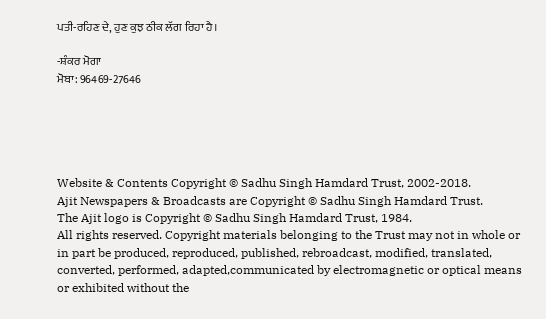ਪਤੀ-ਰਹਿਣ ਦੇ, ਹੁਣ ਕੁਝ ਠੀਕ ਲੱਗ ਰਿਹਾ ਹੈ।

-ਸ਼ੰਕਰ ਮੋਗਾ
ਮੋਬਾ: 96469-27646





Website & Contents Copyright © Sadhu Singh Hamdard Trust, 2002-2018.
Ajit Newspapers & Broadcasts are Copyright © Sadhu Singh Hamdard Trust.
The Ajit logo is Copyright © Sadhu Singh Hamdard Trust, 1984.
All rights reserved. Copyright materials belonging to the Trust may not in whole or in part be produced, reproduced, published, rebroadcast, modified, translated, converted, performed, adapted,communicated by electromagnetic or optical means or exhibited without the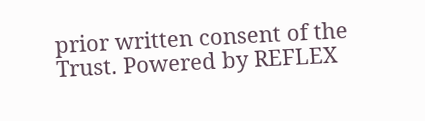prior written consent of the Trust. Powered by REFLEX